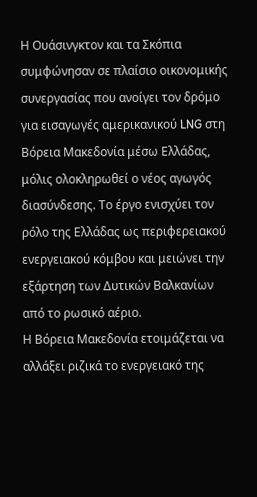Η Ουάσινγκτον και τα Σκόπια συμφώνησαν σε πλαίσιο οικονομικής συνεργασίας που ανοίγει τον δρόμο για εισαγωγές αμερικανικού LNG στη Βόρεια Μακεδονία μέσω Ελλάδας, μόλις ολοκληρωθεί ο νέος αγωγός διασύνδεσης. Το έργο ενισχύει τον ρόλο της Ελλάδας ως περιφερειακού ενεργειακού κόμβου και μειώνει την εξάρτηση των Δυτικών Βαλκανίων από το ρωσικό αέριο.
Η Βόρεια Μακεδονία ετοιμάζεται να αλλάξει ριζικά το ενεργειακό της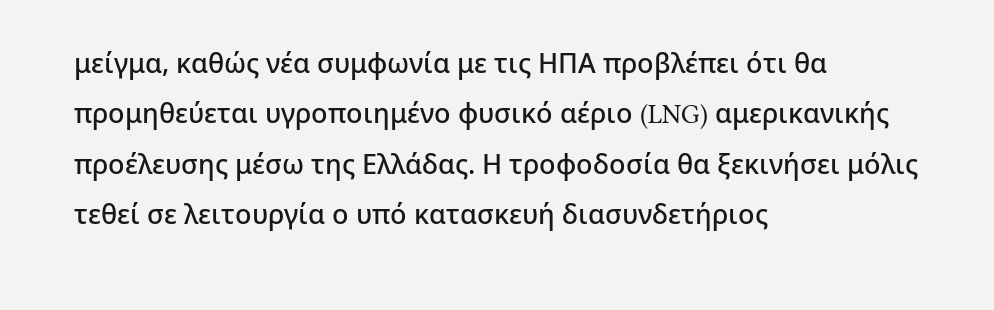μείγμα, καθώς νέα συμφωνία με τις ΗΠΑ προβλέπει ότι θα προμηθεύεται υγροποιημένο φυσικό αέριο (LNG) αμερικανικής προέλευσης μέσω της Ελλάδας. Η τροφοδοσία θα ξεκινήσει μόλις τεθεί σε λειτουργία ο υπό κατασκευή διασυνδετήριος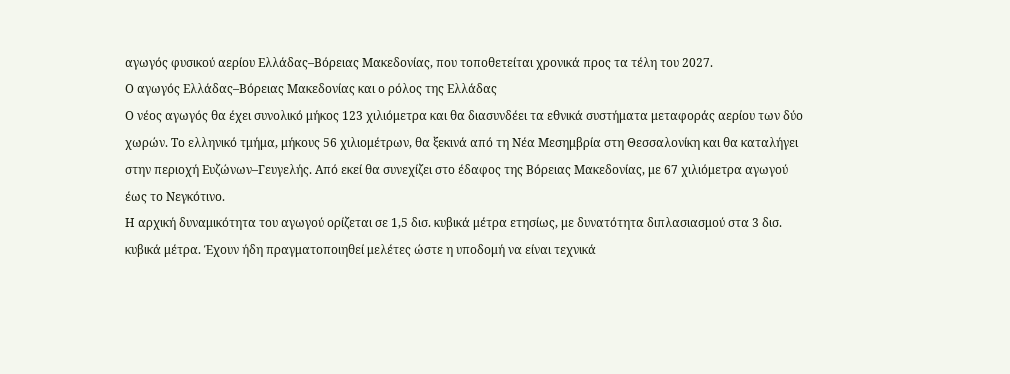αγωγός φυσικού αερίου Ελλάδας–Βόρειας Μακεδονίας, που τοποθετείται χρονικά προς τα τέλη του 2027.
Ο αγωγός Ελλάδας–Βόρειας Μακεδονίας και ο ρόλος της Ελλάδας
Ο νέος αγωγός θα έχει συνολικό μήκος 123 χιλιόμετρα και θα διασυνδέει τα εθνικά συστήματα μεταφοράς αερίου των δύο χωρών. Το ελληνικό τμήμα, μήκους 56 χιλιομέτρων, θα ξεκινά από τη Νέα Μεσημβρία στη Θεσσαλονίκη και θα καταλήγει στην περιοχή Ευζώνων–Γευγελής. Από εκεί θα συνεχίζει στο έδαφος της Βόρειας Μακεδονίας, με 67 χιλιόμετρα αγωγού έως το Νεγκότινο.
Η αρχική δυναμικότητα του αγωγού ορίζεται σε 1,5 δισ. κυβικά μέτρα ετησίως, με δυνατότητα διπλασιασμού στα 3 δισ. κυβικά μέτρα. Έχουν ήδη πραγματοποιηθεί μελέτες ώστε η υποδομή να είναι τεχνικά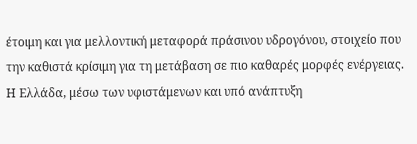έτοιμη και για μελλοντική μεταφορά πράσινου υδρογόνου, στοιχείο που την καθιστά κρίσιμη για τη μετάβαση σε πιο καθαρές μορφές ενέργειας.
Η Ελλάδα, μέσω των υφιστάμενων και υπό ανάπτυξη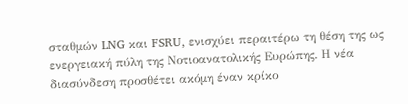σταθμών LNG και FSRU, ενισχύει περαιτέρω τη θέση της ως ενεργειακή πύλη της Νοτιοανατολικής Ευρώπης. Η νέα διασύνδεση προσθέτει ακόμη έναν κρίκο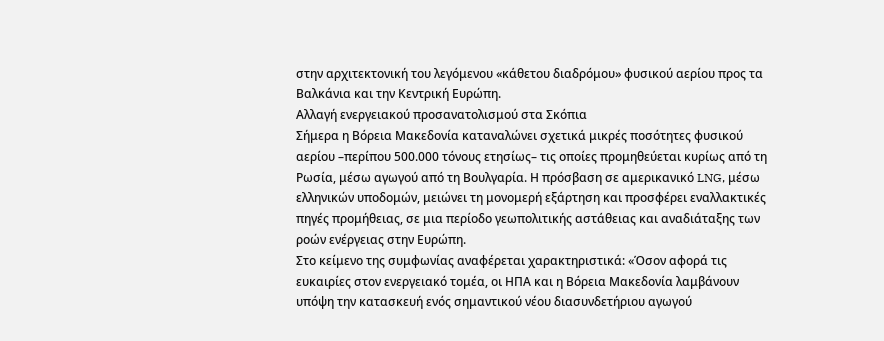στην αρχιτεκτονική του λεγόμενου «κάθετου διαδρόμου» φυσικού αερίου προς τα Βαλκάνια και την Κεντρική Ευρώπη.
Αλλαγή ενεργειακού προσανατολισμού στα Σκόπια
Σήμερα η Βόρεια Μακεδονία καταναλώνει σχετικά μικρές ποσότητες φυσικού αερίου –περίπου 500.000 τόνους ετησίως– τις οποίες προμηθεύεται κυρίως από τη Ρωσία, μέσω αγωγού από τη Βουλγαρία. Η πρόσβαση σε αμερικανικό LNG, μέσω ελληνικών υποδομών, μειώνει τη μονομερή εξάρτηση και προσφέρει εναλλακτικές πηγές προμήθειας, σε μια περίοδο γεωπολιτικής αστάθειας και αναδιάταξης των ροών ενέργειας στην Ευρώπη.
Στο κείμενο της συμφωνίας αναφέρεται χαρακτηριστικά: «Όσον αφορά τις ευκαιρίες στον ενεργειακό τομέα, οι ΗΠΑ και η Βόρεια Μακεδονία λαμβάνουν υπόψη την κατασκευή ενός σημαντικού νέου διασυνδετήριου αγωγού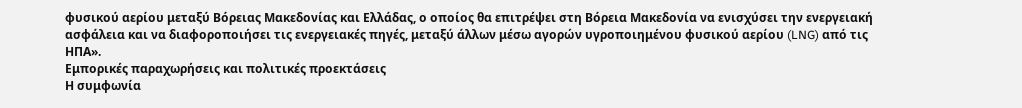φυσικού αερίου μεταξύ Βόρειας Μακεδονίας και Ελλάδας, ο οποίος θα επιτρέψει στη Βόρεια Μακεδονία να ενισχύσει την ενεργειακή ασφάλεια και να διαφοροποιήσει τις ενεργειακές πηγές, μεταξύ άλλων μέσω αγορών υγροποιημένου φυσικού αερίου (LNG) από τις ΗΠΑ».
Εμπορικές παραχωρήσεις και πολιτικές προεκτάσεις
Η συμφωνία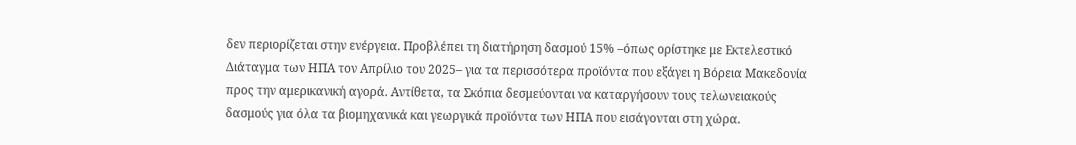δεν περιορίζεται στην ενέργεια. Προβλέπει τη διατήρηση δασμού 15% –όπως ορίστηκε με Εκτελεστικό Διάταγμα των ΗΠΑ τον Απρίλιο του 2025– για τα περισσότερα προϊόντα που εξάγει η Βόρεια Μακεδονία προς την αμερικανική αγορά. Αντίθετα, τα Σκόπια δεσμεύονται να καταργήσουν τους τελωνειακούς δασμούς για όλα τα βιομηχανικά και γεωργικά προϊόντα των ΗΠΑ που εισάγονται στη χώρα.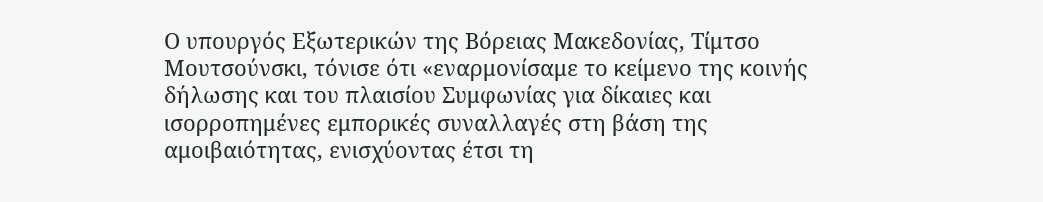Ο υπουργός Εξωτερικών της Βόρειας Μακεδονίας, Τίμτσο Μουτσούνσκι, τόνισε ότι «εναρμονίσαμε το κείμενο της κοινής δήλωσης και του πλαισίου Συμφωνίας για δίκαιες και ισορροπημένες εμπορικές συναλλαγές στη βάση της αμοιβαιότητας, ενισχύοντας έτσι τη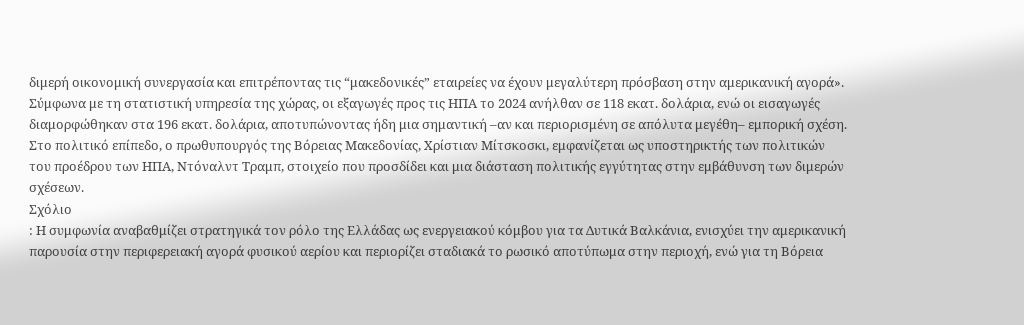διμερή οικονομική συνεργασία και επιτρέποντας τις “μακεδονικές” εταιρείες να έχουν μεγαλύτερη πρόσβαση στην αμερικανική αγορά».
Σύμφωνα με τη στατιστική υπηρεσία της χώρας, οι εξαγωγές προς τις ΗΠΑ το 2024 ανήλθαν σε 118 εκατ. δολάρια, ενώ οι εισαγωγές διαμορφώθηκαν στα 196 εκατ. δολάρια, αποτυπώνοντας ήδη μια σημαντική –αν και περιορισμένη σε απόλυτα μεγέθη– εμπορική σχέση.
Στο πολιτικό επίπεδο, ο πρωθυπουργός της Βόρειας Μακεδονίας, Χρίστιαν Μίτσκοσκι, εμφανίζεται ως υποστηρικτής των πολιτικών του προέδρου των ΗΠΑ, Ντόναλντ Τραμπ, στοιχείο που προσδίδει και μια διάσταση πολιτικής εγγύτητας στην εμβάθυνση των διμερών σχέσεων.
Σχόλιο
: Η συμφωνία αναβαθμίζει στρατηγικά τον ρόλο της Ελλάδας ως ενεργειακού κόμβου για τα Δυτικά Βαλκάνια, ενισχύει την αμερικανική παρουσία στην περιφερειακή αγορά φυσικού αερίου και περιορίζει σταδιακά το ρωσικό αποτύπωμα στην περιοχή, ενώ για τη Βόρεια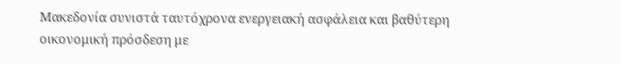Μακεδονία συνιστά ταυτόχρονα ενεργειακή ασφάλεια και βαθύτερη οικονομική πρόσδεση με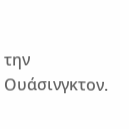την Ουάσινγκτον.